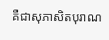គឺជាសុភាសិតបុរាណ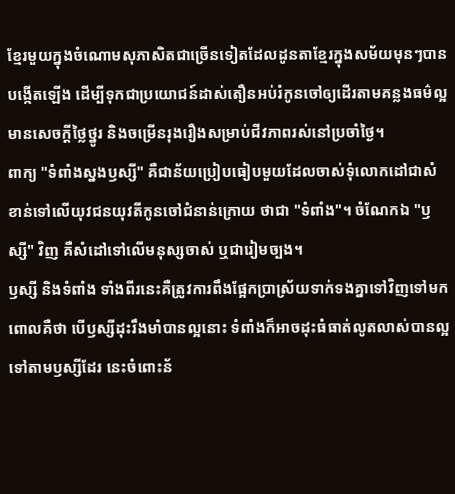ខ្មែរមួយក្នុងចំណោមសុភាសិតជាច្រើនទៀតដែលដូនតាខ្មែរក្នុងសម័យមុនៗបានបង្កើតឡើង ដើម្បីទុកជាប្រយោជន៍ដាស់តឿនអប់រំកូនចៅឲ្យដើរតាមគន្លងធម៌ល្អ មានសេចក្ដីថ្លៃថ្នូរ និងចម្រើនរុងរឿងសម្រាប់ជីវភាពរស់នៅប្រចាំថ្ងៃ។
ពាក្យ "ទំពាំងស្នងឫស្សី" គឺជាន័យប្រៀបធៀបមួយដែលចាស់ទុំលោកដៅជាសំខាន់ទៅលើយុវជនយុវតីកូនចៅជំនាន់ក្រោយ ថាជា "ទំពាំង"។ ចំណែកឯ "ឫស្សី" វិញ គឺសំដៅទៅលើមនុស្សចាស់ ឬជារៀមច្បង។
ឫស្សី និងទំពាំង ទាំងពីរនេះគឺត្រូវការពឹងផ្អែកប្រាស្រ័យទាក់ទងគ្នាទៅវិញទៅមក ពោលគឺថា បើឫស្សីដុះរឹងមាំបានល្អនោះ ទំពាំងក៏អាចដុះធំធាត់លូតលាស់បានល្អទៅតាមឫស្សីដែរ នេះចំពោះន័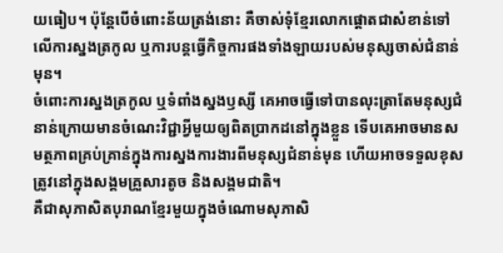យធៀប។ ប៉ុន្តែបើចំពោះន័យត្រង់នោះ គឺចាស់ទុំខ្មែរលោកផ្ដោតជាសំខាន់ទៅលើការស្នងត្រកូល ឬការបន្តធ្វើកិច្ចការផងទាំងឡាយរបស់មនុស្សចាស់ជំនាន់មុន។
ចំពោះការស្នងត្រកូល ឬទំពាំងស្នងឫស្សី គេអាចធ្វើទៅបានលុះត្រាតែមនុស្សជំនាន់ក្រោយមានចំណេះវិជ្ជាអ្វីមួយឲ្យពិតប្រាកដនៅក្នុងខ្លួន ទើបគេអាចមានសមត្ថភាពគ្រប់គ្រាន់ក្នុងការស្នងការងារពីមនុស្សជំនាន់មុន ហើយអាចទទួលខុសត្រូវនៅក្នុងសង្គមគ្រួសារតូច និងសង្គមជាតិ។
គឺជាសុភាសិតបុរាណខ្មែរមួយក្នុងចំណោមសុភាសិ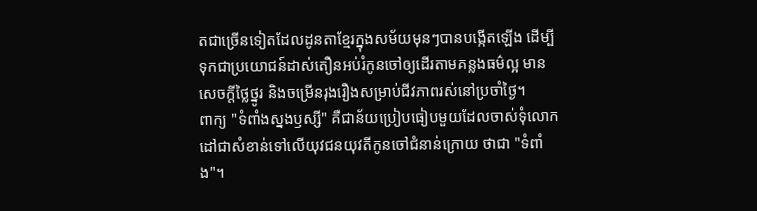តជាច្រើនទៀតដែលដូនតាខ្មែរក្នុងសម័យមុនៗបានបង្កើតឡើង ដើម្បីទុកជាប្រយោជន៍ដាស់តឿនអប់រំកូនចៅឲ្យដើរតាមគន្លងធម៌ល្អ មានសេចក្ដីថ្លៃថ្នូរ និងចម្រើនរុងរឿងសម្រាប់ជីវភាពរស់នៅប្រចាំថ្ងៃ។
ពាក្យ "ទំពាំងស្នងឫស្សី" គឺជាន័យប្រៀបធៀបមួយដែលចាស់ទុំលោកដៅជាសំខាន់ទៅលើយុវជនយុវតីកូនចៅជំនាន់ក្រោយ ថាជា "ទំពាំង"។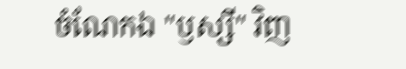ចំណែកឯ "ឫស្សី" វិញ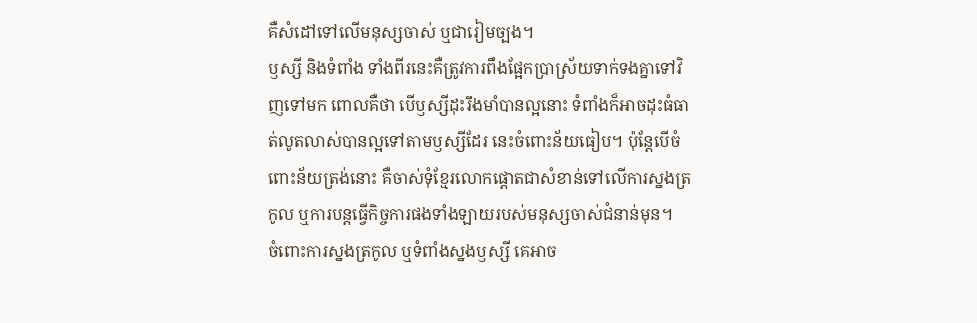គឺសំដៅទៅលើមនុស្សចាស់ ឬជារៀមច្បង។
ឫស្សី និងទំពាំង ទាំងពីរនេះគឺត្រូវការពឹងផ្អែកប្រាស្រ័យទាក់ទងគ្នាទៅវិញទៅមក ពោលគឺថា បើឫស្សីដុះរឹងមាំបានល្អនោះ ទំពាំងក៏អាចដុះធំធាត់លូតលាស់បានល្អទៅតាមឫស្សីដែរ នេះចំពោះន័យធៀប។ ប៉ុន្តែបើចំពោះន័យត្រង់នោះ គឺចាស់ទុំខ្មែរលោកផ្ដោតជាសំខាន់ទៅលើការស្នងត្រកូល ឬការបន្តធ្វើកិច្ចការផងទាំងឡាយរបស់មនុស្សចាស់ជំនាន់មុន។
ចំពោះការស្នងត្រកូល ឬទំពាំងស្នងឫស្សី គេអាច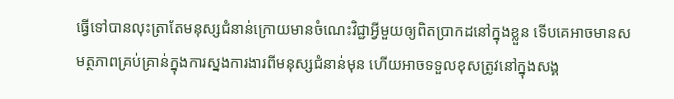ធ្វើទៅបានលុះត្រាតែមនុស្សជំនាន់ក្រោយមានចំណេះវិជ្ជាអ្វីមួយឲ្យពិតប្រាកដនៅក្នុងខ្លួន ទើបគេអាចមានសមត្ថភាពគ្រប់គ្រាន់ក្នុងការស្នងការងារពីមនុស្សជំនាន់មុន ហើយអាចទទួលខុសត្រូវនៅក្នុងសង្គ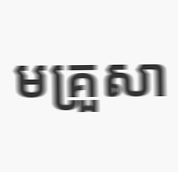មគ្រួសា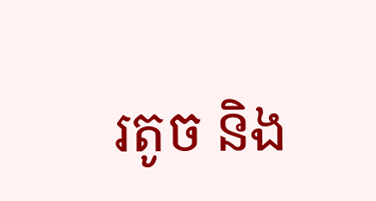រតូច និង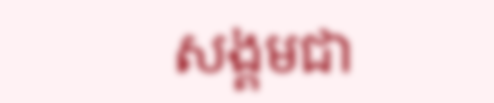សង្គមជា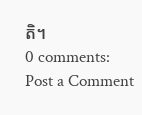តិ។
0 comments:
Post a Comment